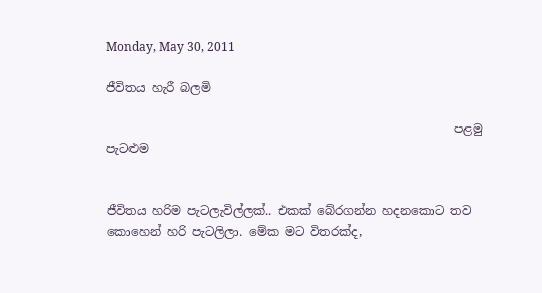Monday, May 30, 2011

ජීවිතය හැරී බලමි

                                                          පළමු පැටළුම


ජීවිතය හරිම පැටලැවිල්ලක්.. එකක් බේරගන්න හදනකොට තව කොහෙන් හරි පැටලිලා. මේක මට විතරක්ද,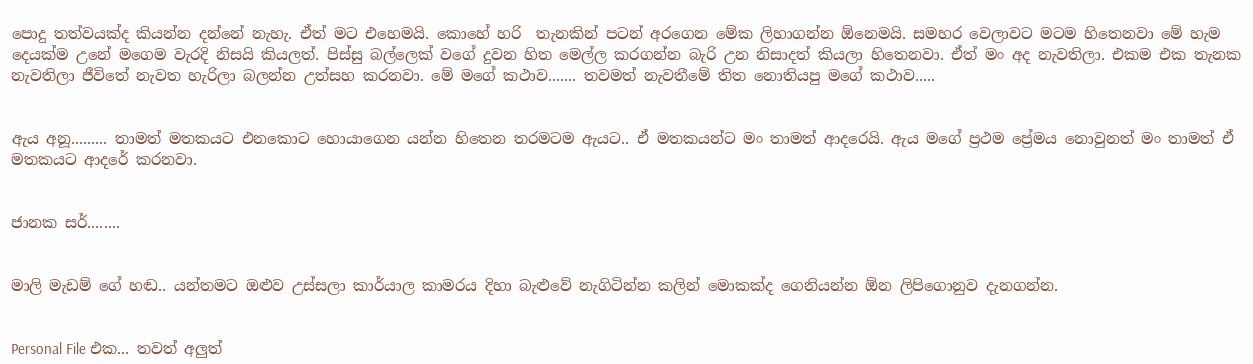පොදු තත්වයක්ද කියන්න දන්නේ නැහැ. ඒත් මට එහෙමයි. කොහේ හරි  තැනකින් පටන් අරගෙන මේක ලිහාගන්න ඕනෙමයි. සමහර වෙලාවට මටම හිතෙනවා මේ හැම දෙයක්ම උනේ මගෙම වැරදි නිසයි කියලත්. පිස්සු බල්ලෙක් වගේ දුවන හිත මෙල්ල කරගන්න බැරි උන නිසාදත් කියලා හිතෙනවා. ඒත් මං අද නැවතිලා. එකම එක තැනක නැවතිලා ජීවිතේ නැවත හැරිලා බලන්න උත්සහ කරනවා. මේ මගේ කථාව....... තවමත් නැවතීමේ තිත නොතියපු මගේ කථාව.....


ඇය අනූ......... තාමත් මතකයට එනකොට හොයාගෙන යන්න හිතෙන තරමටම ඇයට.. ඒ මතකයන්ට මං තාමත් ආදරෙයි. ඇය මගේ ප්‍රථම ප්‍රේමය නොවුනත් මං තාමත් ඒ මතකයට ආදරේ කරනවා.


ජානක සර්........


මාලි මැඩම් ගේ හඬ.. යන්තමට ඔළුව උස්සලා කාර්යාල කාමරය දිහා බැළුවේ නැගිටින්න කලින් මොකක්ද ගෙනියන්න ඕන ලිපිගොනුව දැනගන්න.


Personal File එක... තවත් අලුත්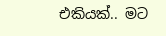එකියක්.. මට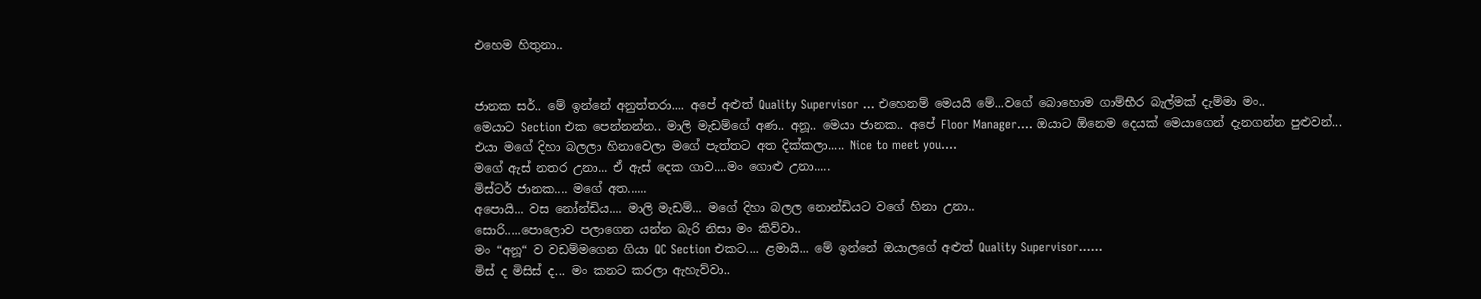එහෙම හිතුනා..


ජානක සර්.. මේ ඉන්නේ අනුත්තරා.... අපේ අළුත් Quality Supervisor ... එහෙනම් මෙයයි මේ...වගේ බොහොම ගාම්භීර බැල්මක් දැම්මා මං..
මෙයාට Section එක පෙන්නන්න.. මාලි මැඩම්ගේ අණ.. අනූ.. මෙයා ජානක.. අපේ Floor Manager.... ඔයාට ඕනෙම දෙයක් මෙයාගෙන් දැනගන්න පුළුවන්...
එයා මගේ දිහා බලලා හිනාවෙලා මගේ පැත්තට අත දික්කලා..... Nice to meet you....
මගේ ඇස් නතර උනා... ඒ ඇස් දෙක ගාව....මං ගොළු උනා.....
මිස්ටර් ජානක.... මගේ අත......
අපොයි... වස නෝන්ඩිය.... මාලි මැඩම්... මගේ දිහා බලල නොන්ඩියට වගේ හිනා උනා..
සොරි.....පොලොව පලාගෙන යන්න බැරි නිසා මං කිව්වා..
මං “අනූ“ ව වඩම්මගෙන ගියා QC Section එකට.... ළමායි... මේ ඉන්නේ ඔයාලගේ අළුත් Quality Supervisor......
මිස් ද මිසිස් ද... මං කනට කරලා ඇහැව්වා..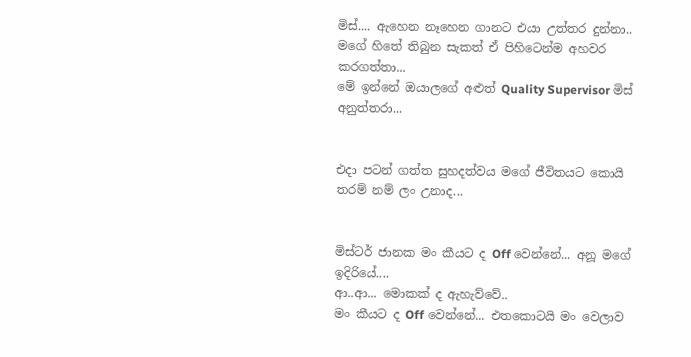මිස්.... ඇහෙන නෑහෙන ගානට එයා උත්තර දුන්නා..
මගේ හිතේ තිබුන සැකත් ඒ පිහිටෙන්ම අහවර කරගත්තා...
මේ ඉන්නේ ඔයාලගේ අළුත් Quality Supervisor මිස් අනුත්තරා...


එදා පටන් ගත්ත සුහදත්වය මගේ ජීවිතයට කොයි තරම් නම් ලං උනාද...


මිස්ටර් ජානක මං කීයට ද Off වෙන්නේ... අනූ මගේ ඉදිරියේ....
ආ..ආ... මොකක් ද ඇහැව්වේ..
මං කීයට ද Off වෙන්නේ... එතකොටයි මං වෙලාව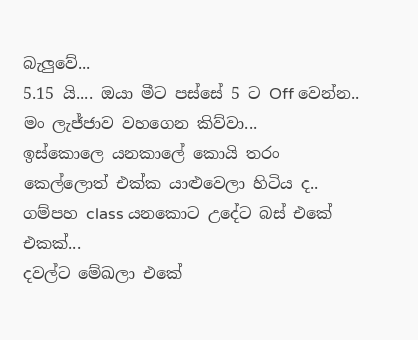බැලුවේ...
5.15 යි.... ඔයා මීට පස්සේ 5 ට Off වෙන්න..
මං ලැජ්ජාව වහගෙන කිව්වා...
ඉස්කොලෙ යනකාලේ කොයි තරං කෙල්ලොත් එක්ක යාළුවෙලා හිටිය ද..
ගම්පහ class යනකොට උදේට බස් එකේ එකක්...
දවල්ට මේඛලා එකේ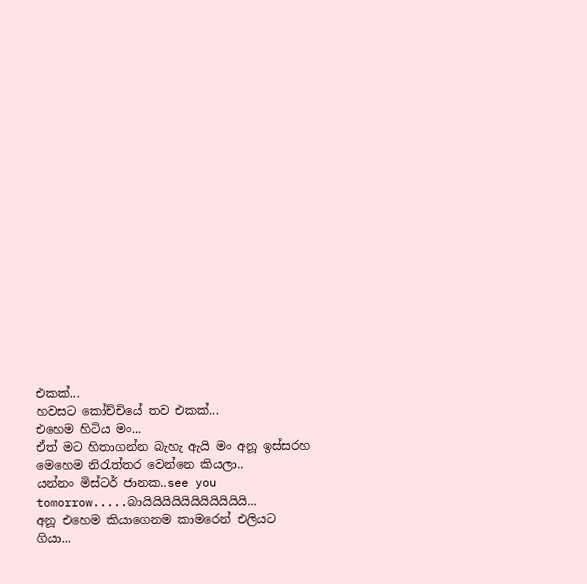එකක්...
හවසට කෝච්චියේ තව එකක්...
එහෙම හිටිය මං...
ඒත් මට හිතාගන්න බැහැ ඇයි මං අනූ ඉස්සරහ මෙහෙම නිරැත්තර වෙන්නෙ කියලා..
යන්නං මිස්ටර් ජානක..see you tomorrow.....බායියියියියියියියියියියි...
අනූ එහෙම කියාගෙනම කාමරෙන් එලියට ගියා...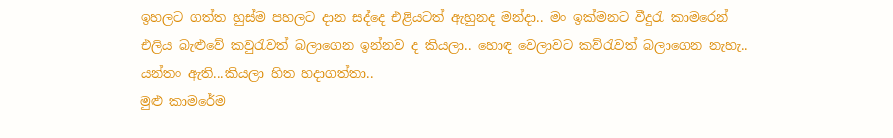ඉහලට ගත්ත හුස්ම පහලට දාන සද්දෙ එළියටත් ඇහුනද මන්දා.. මං ඉක්මනට වීදුරැ කාමරෙන් එලිය බැළුවේ කවුරැවත් බලාගෙන ඉන්නව ද කියලා.. හොඳ වෙලාවට කව්රැවත් බලාගෙන නැහැ.. යන්තං ඇති...කියලා හිත හදාගත්තා..
මුළු කාමරේම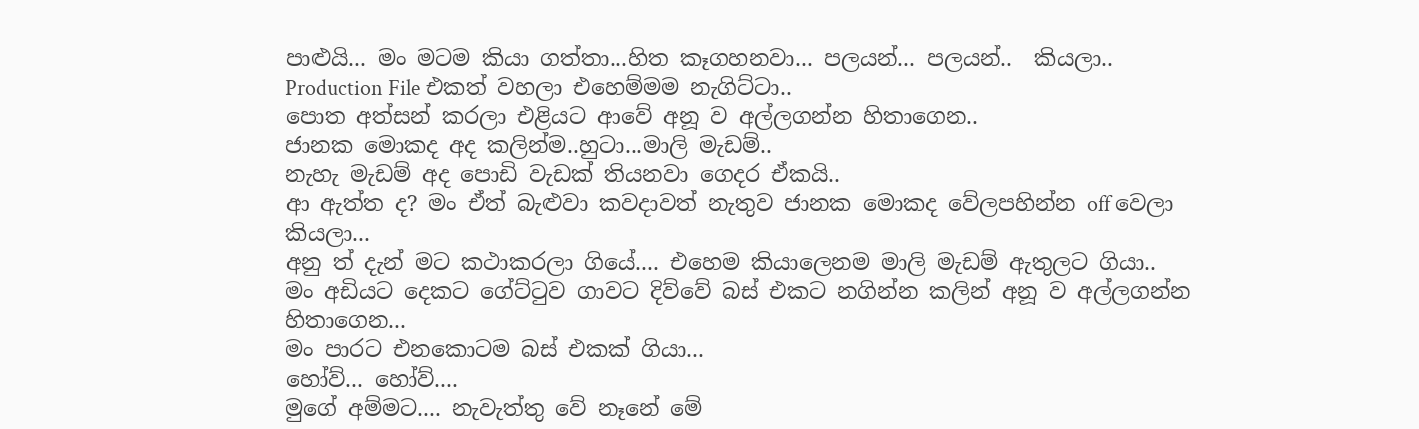පාළුයි... මං මටම කියා ගත්තා...හිත කෑගහනවා... පලයන්... පලයන්..  කියලා..
Production File එකත් වහලා එහෙම්මම නැගිට්ටා..
පොත අත්සන් කරලා එළියට ආවේ අනූ ව අල්ලගන්න හිතාගෙන..
ජානක මොකද අද කලින්ම..හුටා...මාලි මැඩම්..
නැහැ මැඩම් අද පොඩි වැඩක් තියනවා ගෙදර ඒකයි..
ආ ඇත්ත ද? මං ඒත් බැළුවා කවදාවත් නැතුව ජානක මොකද වේලපහින්න off වෙලා කියලා...
අනු ත් දැන් මට කථාකරලා ගියේ.... එහෙම කියාලෙනම මාලි මැඩම් ඇතුලට ගියා..
මං අඩියට දෙකට ගේට්ටුව ගාවට දිව්වේ බස් එකට නගින්න කලින් අනූ ව අල්ලගන්න හිතාගෙන...
මං පාරට එනකොටම බස් එකක් ගියා...
හෝව්... හෝව්....
මුගේ අම්මට.... නැවැත්තු වේ නෑනේ මේ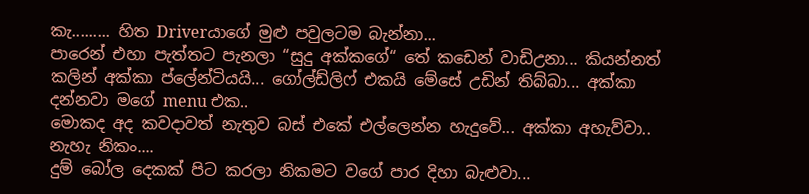කැ......... හිත Driverයාගේ මුළු පවුලටම බැන්නා...
පාරෙන් එහා පැත්තට පැනලා “සුදු අක්කගේ“ තේ කඩෙන් වාඩිඋනා... කියන්නත් කලින් අක්කා ප්ලේන්ටියයි... ගෝල්ඩ්ලිෆ් එකයි මේසේ උඩින් තිබ්බා... අක්කා දන්නවා මගේ menu එක..
මොකද අද කවදාවත් නැතුව බස් එකේ එල්ලෙන්න හැදුවේ... අක්කා අහැව්වා..
නැහැ නිකං....
දුම් බෝල දෙකක් පිට කරලා නිකමට වගේ පාර දිහා බැළුවා...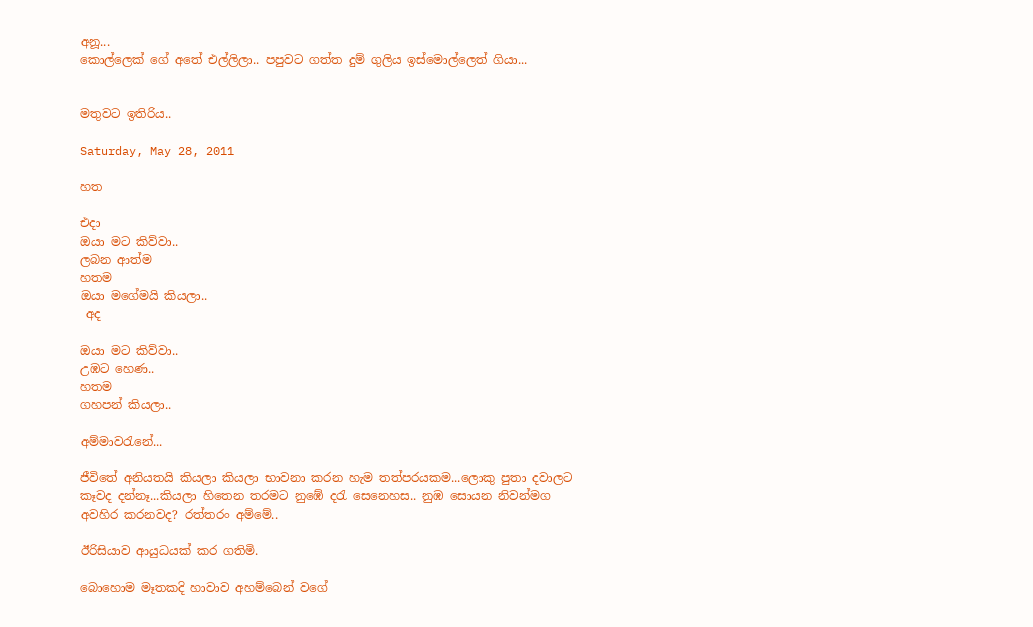අනූ...
කොල්ලෙක් ගේ අතේ එල්ලිලා.. පපුවට ගත්ත දුම් ගුලිය ඉස්මොල්ලෙත් ගියා...


මතුවට ඉතිරිය..

Saturday, May 28, 2011

හත

එදා
ඔයා මට කිව්වා..
ලබන ආත්ම
හතම
ඔයා මගේමයි කියලා..
 අද

ඔයා මට කිව්වා..
උඹට හෙණ..
හතම
ගහපන් කියලා..

අම්මාවරැනේ...

ජීවිතේ අනියතයි කියලා කියලා භාවනා කරන හැම තත්පරයකම...ලොකු පුතා දවාලට කෑවද දන්නෑ...කියලා හිතෙන තරමට නුඹේ දරැ සෙනෙහස.. නුඹ සොයන නිවන්මග අවහිර කරනවද? රත්තරං අම්මේ..

ඊරිසියාව ආයුධයක් කර ගතිමි.

බොහොම මෑතකදි හාවාව අහම්‍බෙන් වගේ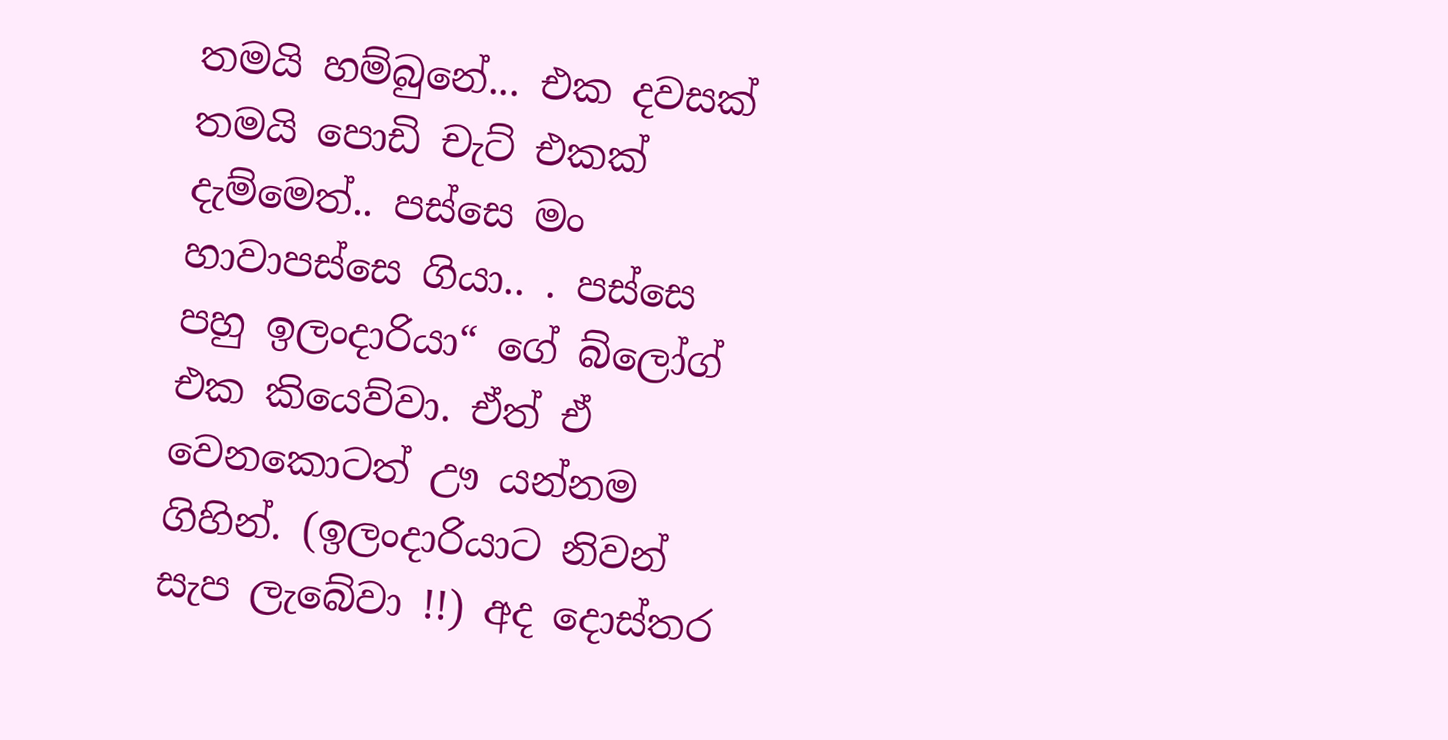තමයි හම්බුනේ... එක දවසක් තමයි පොඩි චැට් එකක් දැම්මෙත්.. පස්සෙ මං හාවාපස්සෙ ගියා.. . පස්සෙ පහු ඉලංදාරියා“ ගේ බ්ලෝග් එක කියෙව්වා. ඒත් ඒ වෙනකොටත් ඌ යන්නම ගිහින්. (ඉලංදාරියාට නිවන් සැප ලැබේවා !!) අද දොස්තර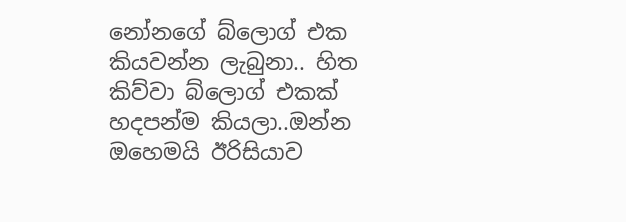නෝනගේ බ්ලොග් එක කියවන්න ලැබුනා.. හිත කිව්වා බ්ලොග් එකක් හදපන්ම කියලා..ඔන්න ඔහෙමයි ඊරිසියාව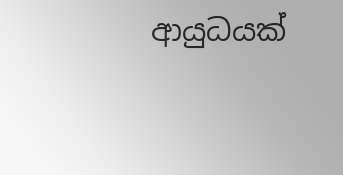ආයුධයක්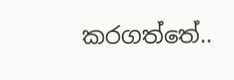කරගත්තේ..